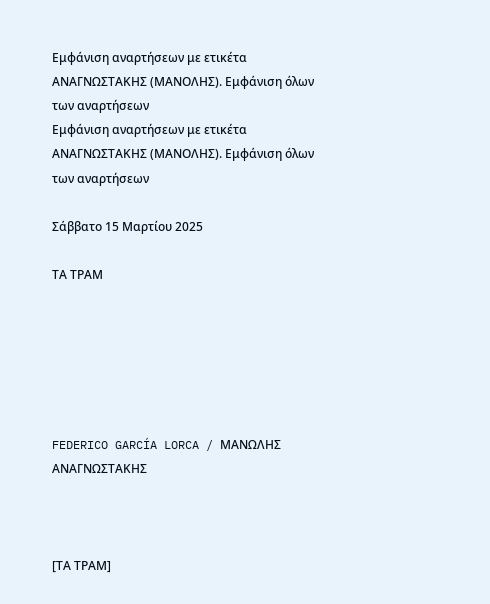Εμφάνιση αναρτήσεων με ετικέτα ΑΝΑΓΝΩΣΤΑΚΗΣ (ΜΑΝΟΛΗΣ). Εμφάνιση όλων των αναρτήσεων
Εμφάνιση αναρτήσεων με ετικέτα ΑΝΑΓΝΩΣΤΑΚΗΣ (ΜΑΝΟΛΗΣ). Εμφάνιση όλων των αναρτήσεων

Σάββατο 15 Μαρτίου 2025

ΤΑ ΤΡΑΜ






FEDERICO GARCÍA LORCA / ΜΑΝΩΛΗΣ ΑΝΑΓΝΩΣΤΑΚΗΣ



[ΤΑ ΤΡΑΜ]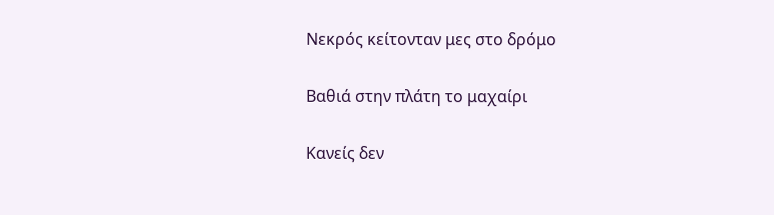Νεκρός κείτονταν μες στο δρόμο

Βαθιά στην πλάτη το μαχαίρι

Κανείς δεν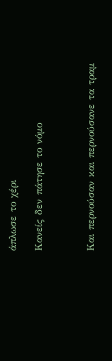άπλωσε το χέρι

Κανείς δεν πάτησε το νόμο



Και περνούσαν και περνούσανε τα τραμ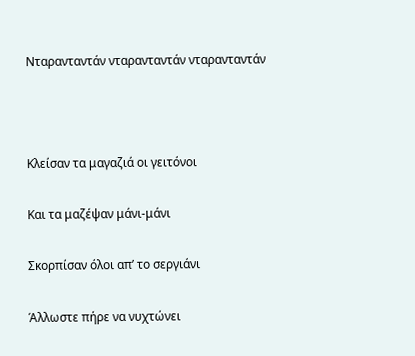Νταρανταντάν νταρανταντάν νταρανταντάν



Κλείσαν τα μαγαζιά οι γειτόνοι

Και τα μαζέψαν μάνι-μάνι

Σκορπίσαν όλοι απ’ το σεργιάνι

Άλλωστε πήρε να νυχτώνει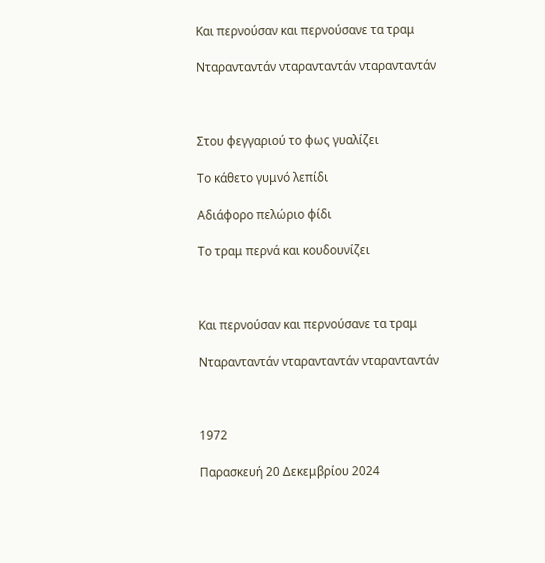Και περνούσαν και περνούσανε τα τραμ

Νταρανταντάν νταρανταντάν νταρανταντάν



Στου φεγγαριού το φως γυαλίζει

Το κάθετο γυμνό λεπίδι

Αδιάφορο πελώριο φίδι

Το τραμ περνά και κουδουνίζει



Και περνούσαν και περνούσανε τα τραμ

Νταρανταντάν νταρανταντάν νταρανταντάν



1972

Παρασκευή 20 Δεκεμβρίου 2024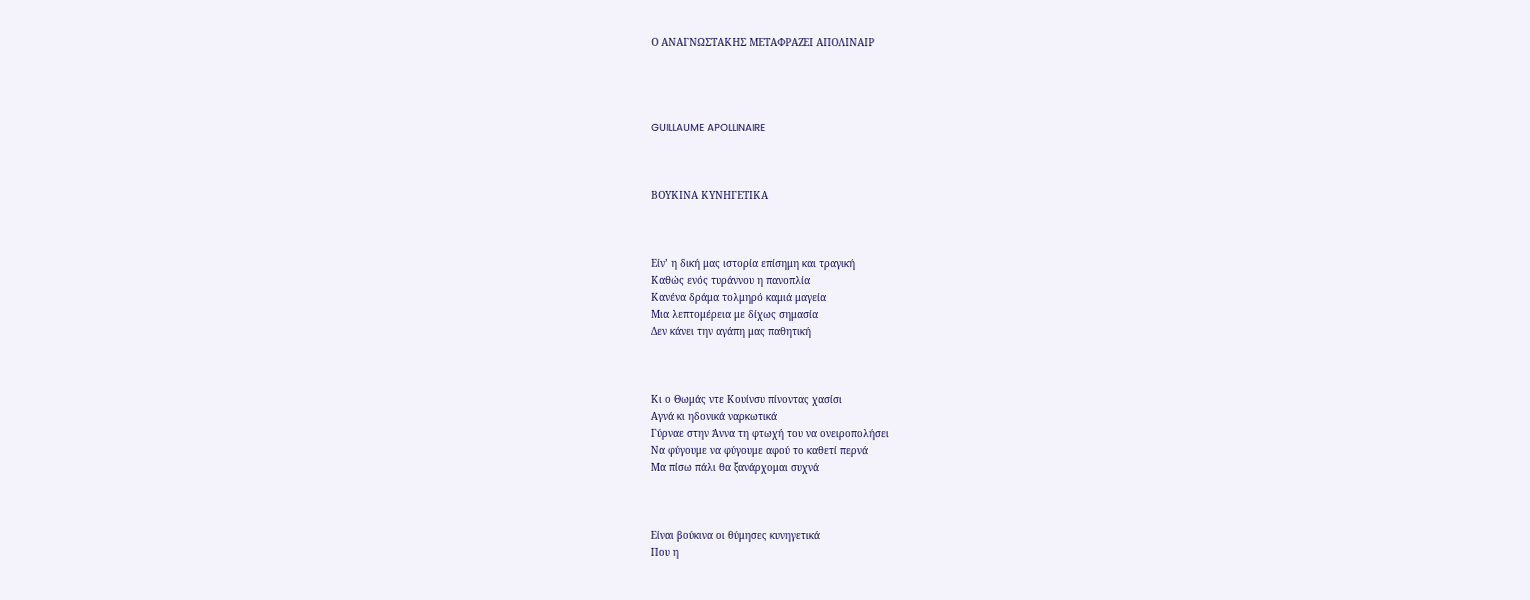Ο ΑΝΑΓΝΩΣΤΑΚΗΣ ΜΕΤΑΦΡΑΖΕΙ ΑΠΟΛΙΝΑΙΡ




GUILLAUME APOLLINAIRE



ΒΟΥΚΙΝΑ ΚΥΝΗΓΕΤΙΚΑ



Είν’ η δική μας ιστορία επίσημη και τραγική
Καθώς ενός τυράννου η πανοπλία
Κανένα δράμα τολμηρό καμιά μαγεία
Μια λεπτομέρεια με δίχως σημασία
Δεν κάνει την αγάπη μας παθητική



Κι ο Θωμάς ντε Κουίνσυ πίνοντας χασίσι
Αγνά κι ηδονικά ναρκωτικά
Γύρναε στην Άννα τη φτωχή του να ονειροπολήσει
Να φύγουμε να φύγουμε αφού το καθετί περνά
Μα πίσω πάλι θα ξανάρχομαι συχνά



Είναι βούκινα οι θύμησες κυνηγετικά
Που η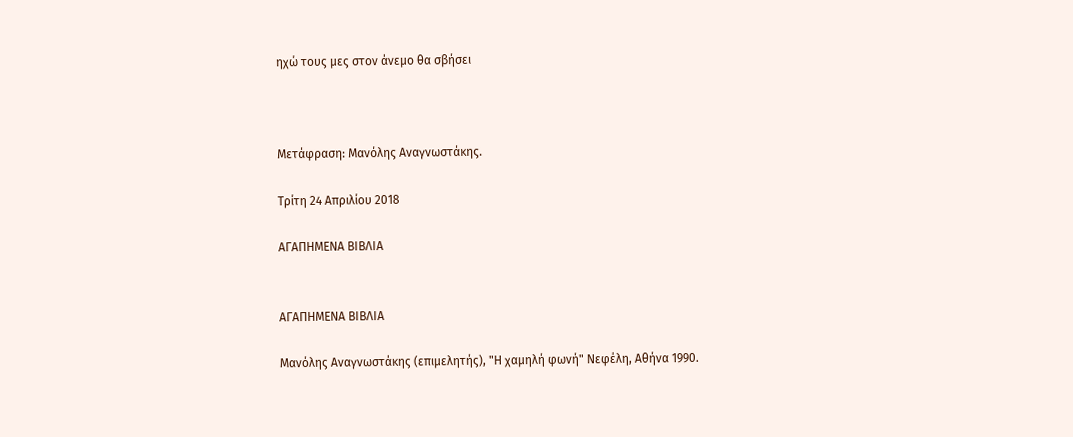ηχώ τους μες στον άνεμο θα σβήσει



Μετάφραση: Μανόλης Αναγνωστάκης.

Τρίτη 24 Απριλίου 2018

ΑΓΑΠΗΜΕΝΑ ΒΙΒΛΙΑ


ΑΓΑΠΗΜΕΝΑ ΒΙΒΛΙΑ

Μανόλης Αναγνωστάκης (επιμελητής), "Η χαμηλή φωνή" Νεφέλη, Αθήνα 1990.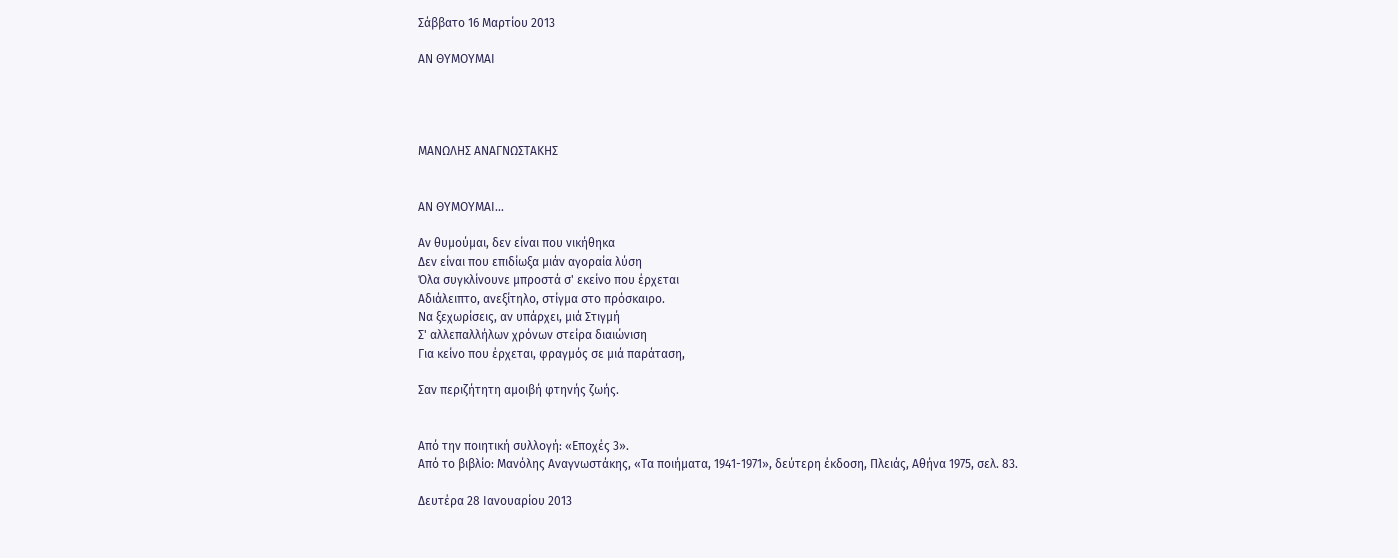Σάββατο 16 Μαρτίου 2013

ΑΝ ΘΥΜΟΥΜΑΙ




ΜΑΝΩΛΗΣ ΑΝΑΓΝΩΣΤΑΚΗΣ


ΑΝ ΘΥΜΟΥΜΑΙ...

Αν θυμούμαι, δεν είναι που νικήθηκα
Δεν είναι που επιδίωξα μιάν αγοραία λύση
Όλα συγκλίνουνε μπροστά σ' εκείνο που έρχεται
Αδιάλειπτο, ανεξίτηλο, στίγμα στο πρόσκαιρο.
Να ξεχωρίσεις, αν υπάρχει, μιά Στιγμή
Σ' αλλεπαλλήλων χρόνων στείρα διαιώνιση
Για κείνο που έρχεται, φραγμός σε μιά παράταση,

Σαν περιζήτητη αμοιβή φτηνής ζωής.


Από την ποιητική συλλογή: «Εποχές 3».
Από το βιβλίο: Μανόλης Αναγνωστάκης, «Τα ποιήματα, 1941-1971», δεύτερη έκδοση, Πλειάς, Αθήνα 1975, σελ. 83.

Δευτέρα 28 Ιανουαρίου 2013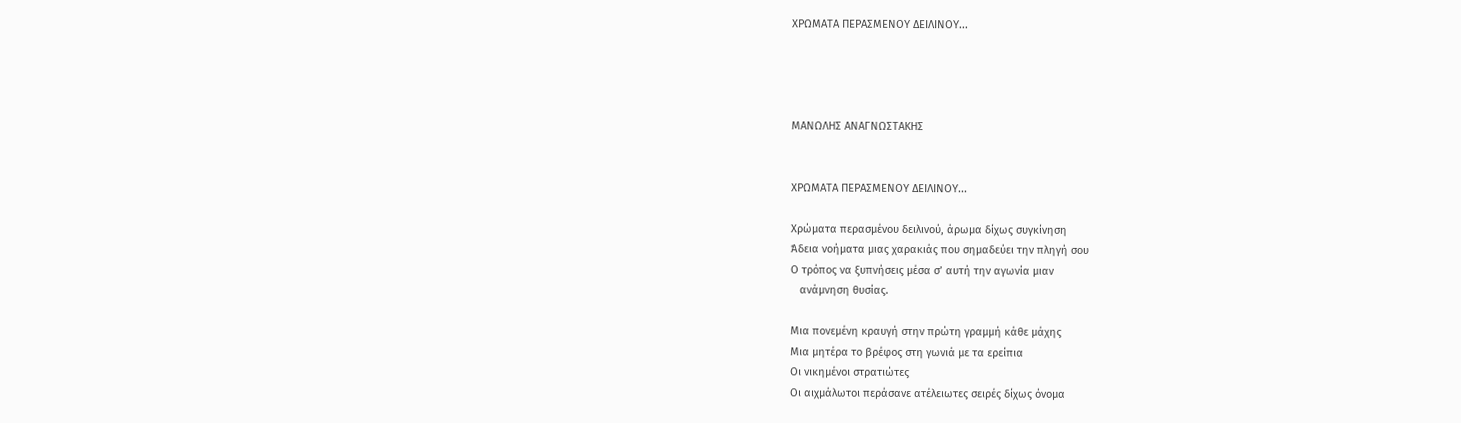ΧΡΩΜΑΤΑ ΠΕΡΑΣΜΕΝΟΥ ΔΕΙΛΙΝΟΥ...




ΜΑΝΩΛΗΣ ΑΝΑΓΝΩΣΤΑΚΗΣ


ΧΡΩΜΑΤΑ ΠΕΡΑΣΜΕΝΟΥ ΔΕΙΛΙΝΟΥ...

Χρώματα περασμένου δειλινού, άρωμα δίχως συγκίνηση
Άδεια νοήματα μιας χαρακιάς που σημαδεύει την πληγή σου
Ο τρόπος να ξυπνήσεις μέσα σ’ αυτή την αγωνία μιαν
   ανάμνηση θυσίας.

Μια πονεμένη κραυγή στην πρώτη γραμμή κάθε μάχης
Μια μητέρα το βρέφος στη γωνιά με τα ερείπια
Οι νικημένοι στρατιώτες
Οι αιχμάλωτοι περάσανε ατέλειωτες σειρές δίχως όνομα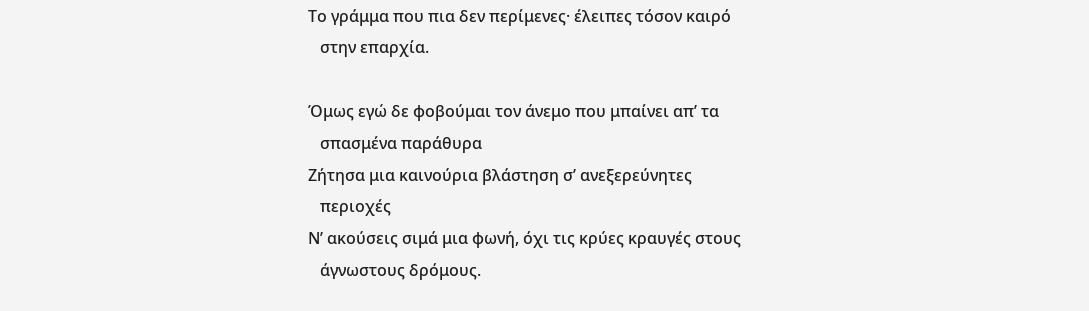Το γράμμα που πια δεν περίμενες· έλειπες τόσον καιρό
   στην επαρχία.

Όμως εγώ δε φοβούμαι τον άνεμο που μπαίνει απ’ τα
   σπασμένα παράθυρα
Ζήτησα μια καινούρια βλάστηση σ’ ανεξερεύνητες
   περιοχές
Ν’ ακούσεις σιμά μια φωνή, όχι τις κρύες κραυγές στους
   άγνωστους δρόμους.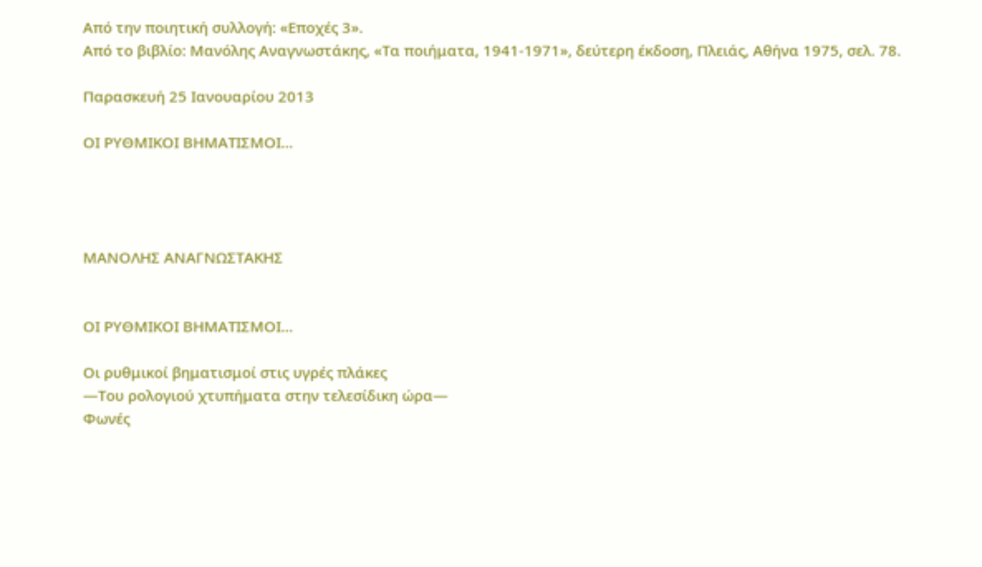Από την ποιητική συλλογή: «Εποχές 3».
Από το βιβλίο: Μανόλης Αναγνωστάκης, «Τα ποιήματα, 1941-1971», δεύτερη έκδοση, Πλειάς, Αθήνα 1975, σελ. 78.

Παρασκευή 25 Ιανουαρίου 2013

ΟΙ ΡΥΘΜΙΚΟΙ ΒΗΜΑΤΙΣΜΟΙ...




ΜΑΝΟΛΗΣ ΑΝΑΓΝΩΣΤΑΚΗΣ


ΟΙ ΡΥΘΜΙΚΟΙ ΒΗΜΑΤΙΣΜΟΙ...

Οι ρυθμικοί βηματισμοί στις υγρές πλάκες
—Του ρολογιού χτυπήματα στην τελεσίδικη ώρα—
Φωνές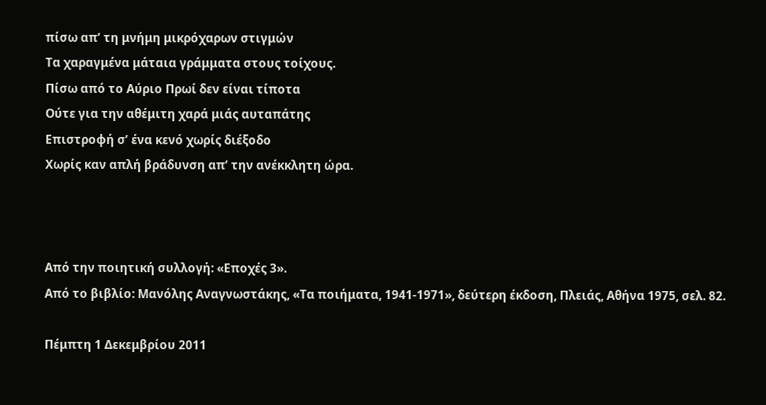πίσω απ’ τη μνήμη μικρόχαρων στιγμών
Τα χαραγμένα μάταια γράμματα στους τοίχους.
Πίσω από το Αύριο Πρωί δεν είναι τίποτα
Ούτε για την αθέμιτη χαρά μιάς αυταπάτης
Επιστροφή σ’ ένα κενό χωρίς διέξοδο
Χωρίς καν απλή βράδυνση απ’ την ανέκκλητη ώρα.



Από την ποιητική συλλογή: «Εποχές 3».
Από το βιβλίο: Μανόλης Αναγνωστάκης, «Τα ποιήματα, 1941-1971», δεύτερη έκδοση, Πλειάς, Αθήνα 1975, σελ. 82.

Πέμπτη 1 Δεκεμβρίου 2011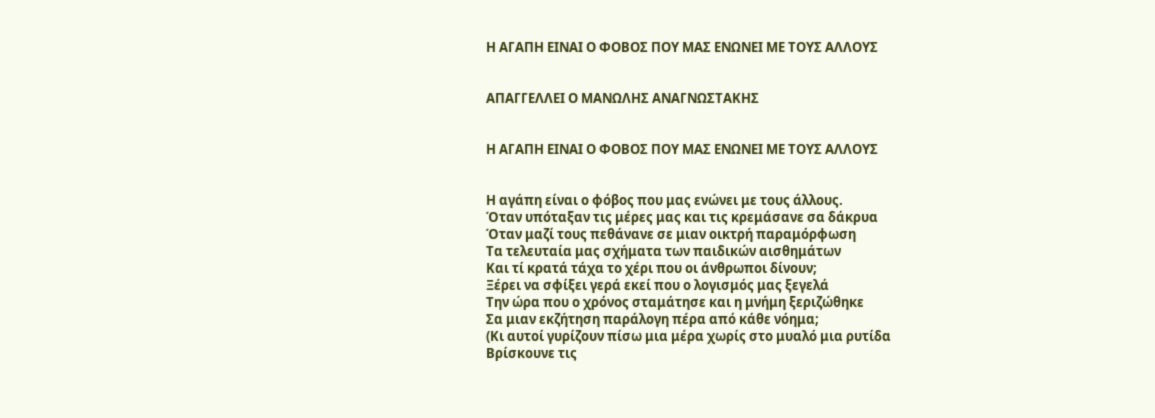Η ΑΓΑΠΗ ΕΙΝΑΙ Ο ΦΟΒΟΣ ΠΟΥ ΜΑΣ ΕΝΩΝΕΙ ΜΕ ΤΟΥΣ ΑΛΛΟΥΣ


ΑΠΑΓΓΕΛΛΕΙ Ο ΜΑΝΩΛΗΣ ΑΝΑΓΝΩΣΤΑΚΗΣ


Η ΑΓΑΠΗ ΕΙΝΑΙ Ο ΦΟΒΟΣ ΠΟΥ ΜΑΣ ΕΝΩΝΕΙ ΜΕ ΤΟΥΣ ΑΛΛΟΥΣ


Η αγάπη είναι ο φόβος που μας ενώνει με τους άλλους.
Όταν υπόταξαν τις μέρες μας και τις κρεμάσανε σα δάκρυα
Όταν μαζί τους πεθάνανε σε μιαν οικτρή παραμόρφωση
Τα τελευταία μας σχήματα των παιδικών αισθημάτων
Και τί κρατά τάχα το χέρι που οι άνθρωποι δίνουν;
Ξέρει να σφίξει γερά εκεί που ο λογισμός μας ξεγελά
Την ώρα που ο χρόνος σταμάτησε και η μνήμη ξεριζώθηκε
Σα μιαν εκζήτηση παράλογη πέρα από κάθε νόημα;
(Κι αυτοί γυρίζουν πίσω μια μέρα χωρίς στο μυαλό μια ρυτίδα
Βρίσκουνε τις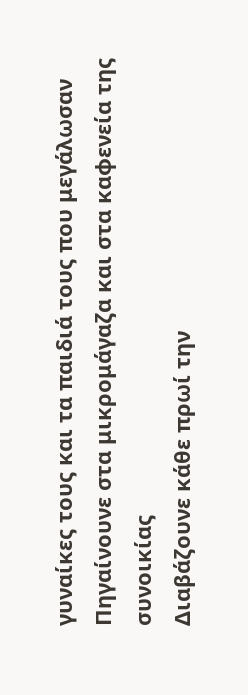γυναίκες τους και τα παιδιά τους που μεγάλωσαν
Πηγαίνουνε στα μικρομάγαζα και στα καφενεία της συνοικίας
Διαβάζουνε κάθε πρωί την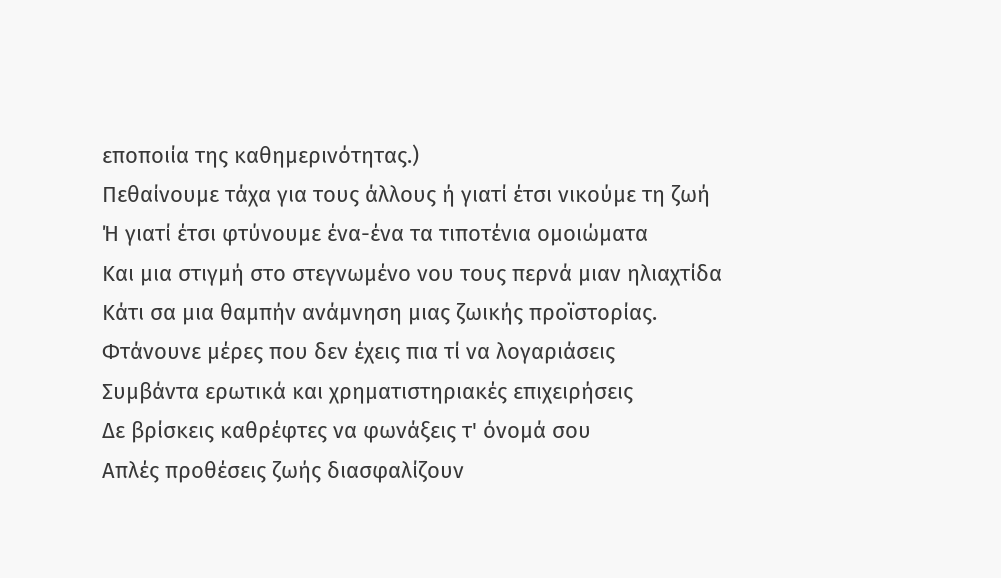εποποιία της καθημερινότητας.)
Πεθαίνουμε τάχα για τους άλλους ή γιατί έτσι νικούμε τη ζωή
Ή γιατί έτσι φτύνουμε ένα-ένα τα τιποτένια ομοιώματα
Και μια στιγμή στο στεγνωμένο νου τους περνά μιαν ηλιαχτίδα
Κάτι σα μια θαμπήν ανάμνηση μιας ζωικής προϊστορίας.
Φτάνουνε μέρες που δεν έχεις πια τί να λογαριάσεις
Συμβάντα ερωτικά και χρηματιστηριακές επιχειρήσεις
Δε βρίσκεις καθρέφτες να φωνάξεις τ' όνομά σου
Απλές προθέσεις ζωής διασφαλίζουν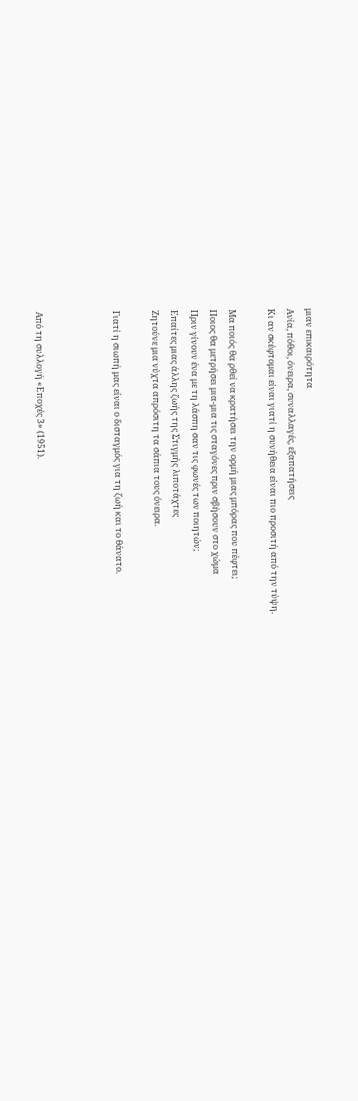μιαν επικαιρότητα
Ανία, πόθοι, όνειρα, συναλλαγές, εξαπατήσεις
Κι αν σκέφτομαι είναι γιατί η συνήθεια είναι πιο προσιτή από την τύψη.

Μα ποιός θα ρθεί να κρατήσει την ορμή μιας μπόρας που πέφτει;
Ποιος θα μετρήσει μια-μια τις σταγόνες πριν σβήσουν στο χώμα
Πριν γίνουν ένα με τη λάσπη σαν τις φωνές των ποιητών;
Επαίτες μιας άλλης ζωής της Στιγμής λιποτάχτες
Ζητούνε μια νύχτα απρόσιτη τα σάπια τους όνειρα.

Γιατί η σιωπή μας είναι ο δισταγμός για τη ζωή και το θάνατο.



Από τη συλλογή «Εποχές 3» (1951).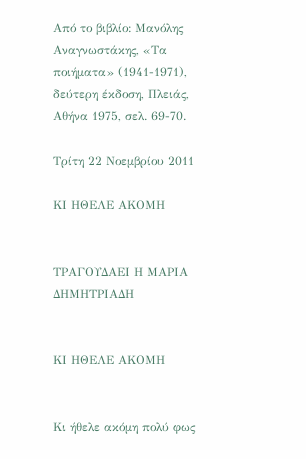Από το βιβλίο: Μανόλης Αναγνωστάκης, «Τα ποιήματα» (1941-1971), δεύτερη έκδοση, Πλειάς, Αθήνα 1975, σελ. 69-70.

Τρίτη 22 Νοεμβρίου 2011

ΚΙ ΗΘΕΛΕ ΑΚΟΜΗ


ΤΡΑΓΟΥΔΑΕΙ Η ΜΑΡΙΑ ΔΗΜΗΤΡΙΑΔΗ


ΚΙ ΗΘΕΛΕ ΑΚΟΜΗ


Κι ήθελε ακόμη πολύ φως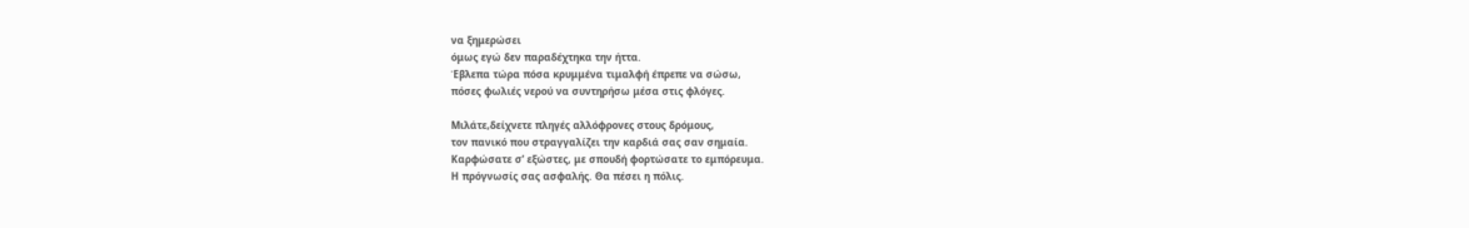να ξημερώσει
όμως εγώ δεν παραδέχτηκα την ήττα.
Έβλεπα τώρα πόσα κρυμμένα τιμαλφή έπρεπε να σώσω,
πόσες φωλιές νερού να συντηρήσω μέσα στις φλόγες.

Μιλάτε,δείχνετε πληγές αλλόφρονες στους δρόμους,
τον πανικό που στραγγαλίζει την καρδιά σας σαν σημαία.
Καρφώσατε σ’ εξώστες, με σπουδή φορτώσατε το εμπόρευμα.
Η πρόγνωσίς σας ασφαλής. Θα πέσει η πόλις.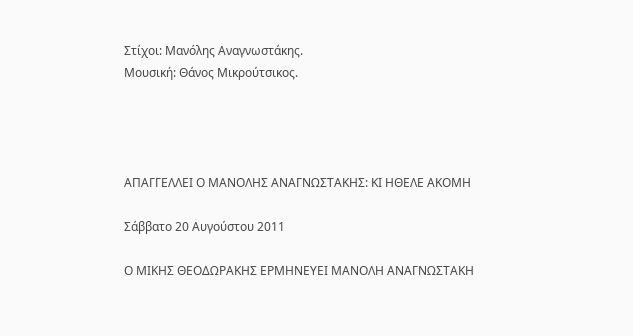Στίχοι: Μανόλης Αναγνωστάκης.
Μουσική: Θάνος Μικρούτσικος.




ΑΠΑΓΓΕΛΛΕΙ Ο ΜΑΝΟΛΗΣ ΑΝΑΓΝΩΣΤΑΚΗΣ: ΚΙ ΗΘΕΛΕ ΑΚΟΜΗ

Σάββατο 20 Αυγούστου 2011

Ο ΜΙΚΗΣ ΘΕΟΔΩΡΑΚΗΣ ΕΡΜΗΝΕΥΕΙ ΜΑΝΟΛΗ ΑΝΑΓΝΩΣΤΑΚΗ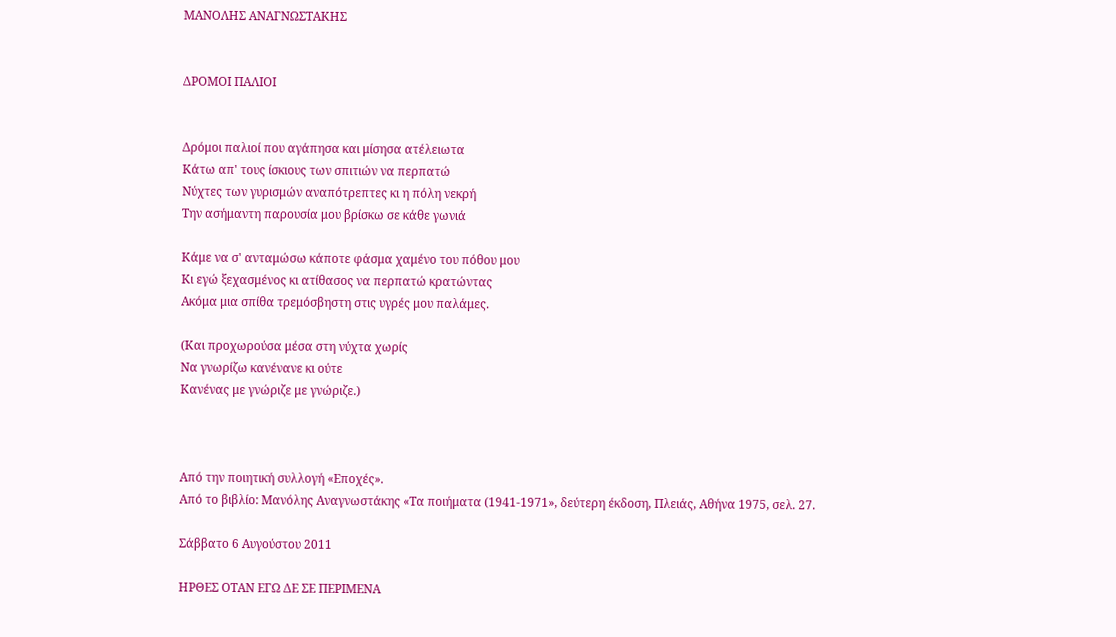ΜΑΝΟΛΗΣ ΑΝΑΓΝΩΣΤΑΚΗΣ


ΔΡΟΜΟΙ ΠΑΛΙΟΙ


Δρόμοι παλιοί που αγάπησα και μίσησα ατέλειωτα
Κάτω απ' τους ίσκιους των σπιτιών να περπατώ
Νύχτες των γυρισμών αναπότρεπτες κι η πόλη νεκρή
Την ασήμαντη παρουσία μου βρίσκω σε κάθε γωνιά

Κάμε να σ' ανταμώσω κάποτε φάσμα χαμένο του πόθου μου
Κι εγώ ξεχασμένος κι ατίθασος να περπατώ κρατώντας
Ακόμα μια σπίθα τρεμόσβηστη στις υγρές μου παλάμες.

(Και προχωρούσα μέσα στη νύχτα χωρίς
Να γνωρίζω κανένανε κι ούτε
Κανένας με γνώριζε με γνώριζε.)



Από την ποιητική συλλογή «Εποχές».
Από το βιβλίο: Μανόλης Αναγνωστάκης «Τα ποιήματα (1941-1971», δεύτερη έκδοση, Πλειάς, Αθήνα 1975, σελ. 27.

Σάββατο 6 Αυγούστου 2011

ΗΡΘΕΣ ΟΤΑΝ ΕΓΩ ΔΕ ΣΕ ΠΕΡΙΜΕΝΑ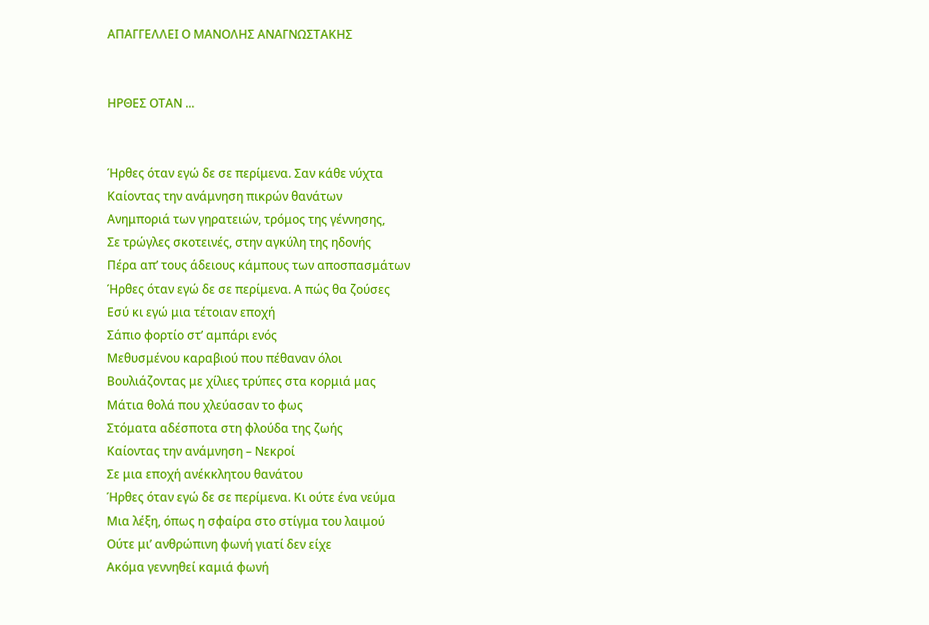ΑΠΑΓΓΕΛΛΕΙ Ο ΜΑΝΟΛΗΣ ΑΝΑΓΝΩΣΤΑΚΗΣ


ΗΡΘΕΣ ΟΤΑΝ ...


Ήρθες όταν εγώ δε σε περίμενα. Σαν κάθε νύχτα
Καίοντας την ανάμνηση πικρών θανάτων
Ανημποριά των γηρατειών, τρόμος της γέννησης,
Σε τρώγλες σκοτεινές, στην αγκύλη της ηδονής
Πέρα απ’ τους άδειους κάμπους των αποσπασμάτων
Ήρθες όταν εγώ δε σε περίμενα. Α πώς θα ζούσες
Εσύ κι εγώ μια τέτοιαν εποχή
Σάπιο φορτίο στ’ αμπάρι ενός
Μεθυσμένου καραβιού που πέθαναν όλοι
Βουλιάζοντας με χίλιες τρύπες στα κορμιά μας
Μάτια θολά που χλεύασαν το φως
Στόματα αδέσποτα στη φλούδα της ζωής
Καίοντας την ανάμνηση – Νεκροί
Σε μια εποχή ανέκκλητου θανάτου
Ήρθες όταν εγώ δε σε περίμενα. Κι ούτε ένα νεύμα
Μια λέξη, όπως η σφαίρα στο στίγμα του λαιμού
Ούτε μι’ ανθρώπινη φωνή γιατί δεν είχε
Ακόμα γεννηθεί καμιά φωνή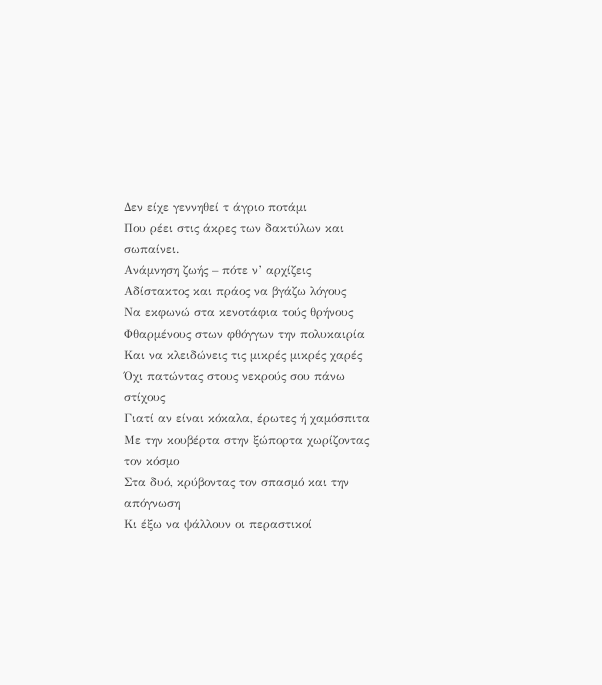Δεν είχε γεννηθεί τ άγριο ποτάμι
Που ρέει στις άκρες των δακτύλων και σωπαίνει.
Ανάμνηση ζωής – πότε ν’ αρχίζεις
Αδίστακτος και πράος να βγάζω λόγους
Να εκφωνώ στα κενοτάφια τούς θρήνους
Φθαρμένους στων φθόγγων την πολυκαιρία
Και να κλειδώνεις τις μικρές μικρές χαρές
Όχι πατώντας στους νεκρούς σου πάνω στίχους
Γιατί αν είναι κόκαλα, έρωτες ή χαμόσπιτα
Με την κουβέρτα στην ξώπορτα χωρίζοντας τον κόσμο
Στα δυό, κρύβοντας τον σπασμό και την απόγνωση
Κι έξω να ψάλλουν οι περαστικοί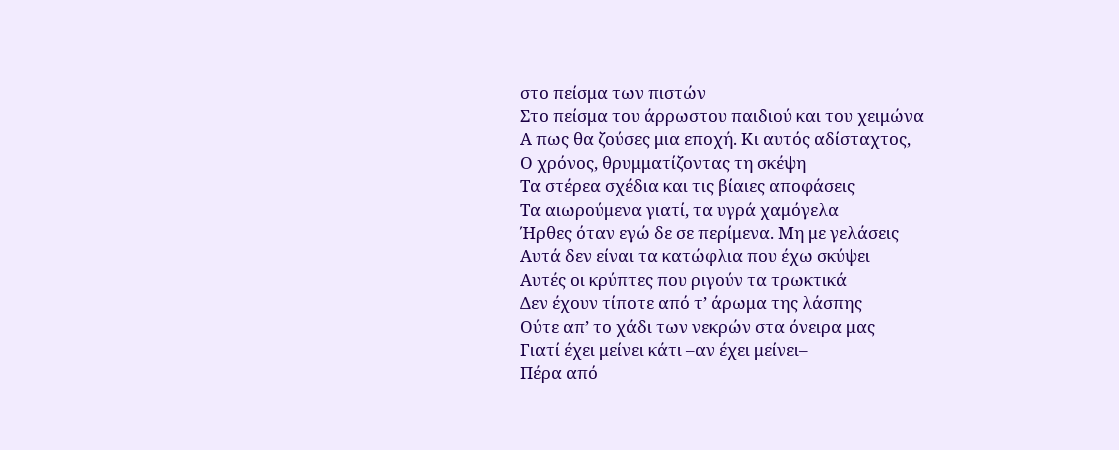στο πείσμα των πιστών
Στο πείσμα του άρρωστου παιδιού και του χειμώνα
Α πως θα ζούσες μια εποχή. Κι αυτός αδίσταχτος,
Ο χρόνος, θρυμματίζοντας τη σκέψη
Τα στέρεα σχέδια και τις βίαιες αποφάσεις
Τα αιωρούμενα γιατί, τα υγρά χαμόγελα
Ήρθες όταν εγώ δε σε περίμενα. Μη με γελάσεις
Αυτά δεν είναι τα κατώφλια που έχω σκύψει
Αυτές οι κρύπτες που ριγούν τα τρωκτικά
Δεν έχουν τίποτε από τ’ άρωμα της λάσπης
Ούτε απ’ το χάδι των νεκρών στα όνειρα μας
Γιατί έχει μείνει κάτι –αν έχει μείνει–
Πέρα από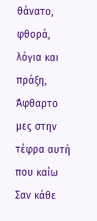θάνατο, φθορά, λόγια και πράξη,
Άφθαρτο μες στην τέφρα αυτή που καίω
Σαν κάθε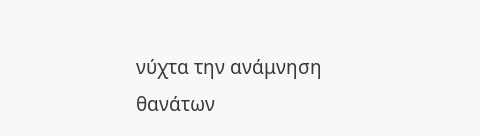νύχτα την ανάμνηση θανάτων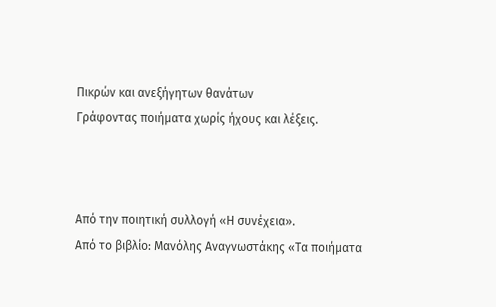Πικρών και ανεξήγητων θανάτων
Γράφοντας ποιήματα χωρίς ήχους και λέξεις.



Από την ποιητική συλλογή «Η συνέχεια».
Από το βιβλίο: Μανόλης Αναγνωστάκης «Τα ποιήματα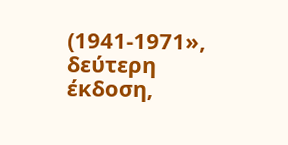(1941-1971», δεύτερη έκδοση,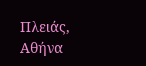Πλειάς, Αθήνα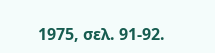1975, σελ. 91-92.